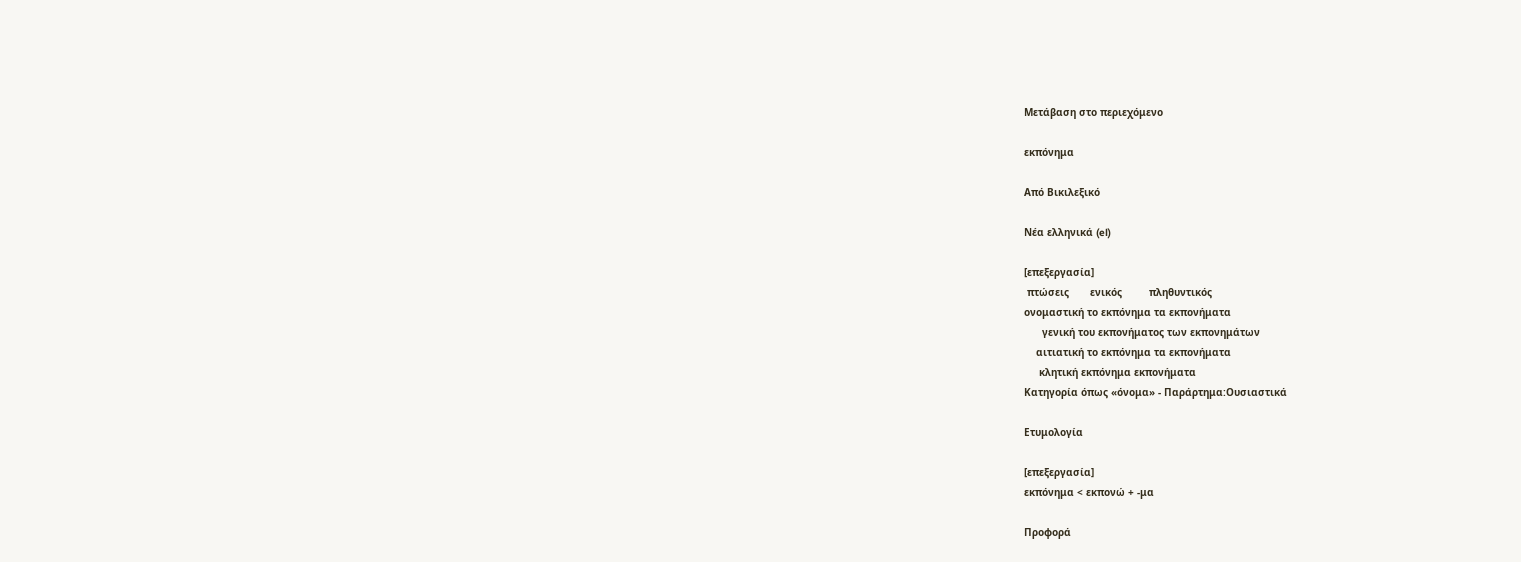Μετάβαση στο περιεχόμενο

εκπόνημα

Από Βικιλεξικό

Νέα ελληνικά (el)

[επεξεργασία]
 πτώσεις       ενικός         πληθυντικός
ονομαστική το εκπόνημα τα εκπονήματα
      γενική του εκπονήματος των εκπονημάτων
    αιτιατική το εκπόνημα τα εκπονήματα
     κλητική εκπόνημα εκπονήματα
Κατηγορία όπως «όνομα» - Παράρτημα:Ουσιαστικά

Ετυμολογία

[επεξεργασία]
εκπόνημα < εκπονώ + -μα

Προφορά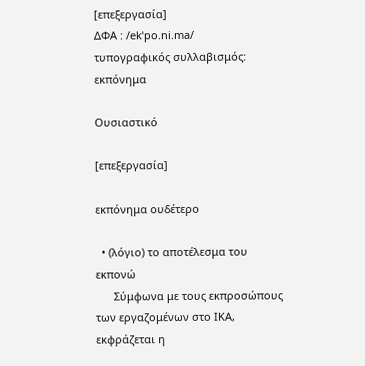[επεξεργασία]
ΔΦΑ : /ekˈpo.ni.ma/
τυπογραφικός συλλαβισμός: εκπόνημα

Ουσιαστικό

[επεξεργασία]

εκπόνημα ουδέτερο

  • (λόγιο) το αποτέλεσμα του εκπονώ
      Σύμφωνα με τους εκπροσώπους των εργαζομένων στο ΙΚΑ, εκφράζεται η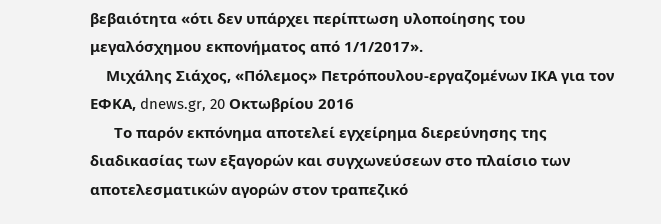βεβαιότητα «ότι δεν υπάρχει περίπτωση υλοποίησης του μεγαλόσχημου εκπονήματος από 1/1/2017».
    Μιχάλης Σιάχος, «Πόλεμος» Πετρόπουλου-εργαζομένων ΙΚΑ για τον ΕΦΚΑ, dnews.gr, 20 Οκτωβρίου 2016
      Το παρόν εκπόνημα αποτελεί εγχείρημα διερεύνησης της διαδικασίας των εξαγορών και συγχωνεύσεων στο πλαίσιο των αποτελεσματικών αγορών στον τραπεζικό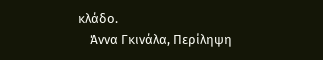κλάδο.
    Άννα Γκινάλα, Περίληψη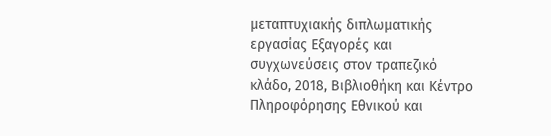μεταπτυχιακής διπλωματικής εργασίας Εξαγορές και συγχωνεύσεις στον τραπεζικό κλάδο, 2018, Βιβλιοθήκη και Κέντρο Πληροφόρησης Εθνικού και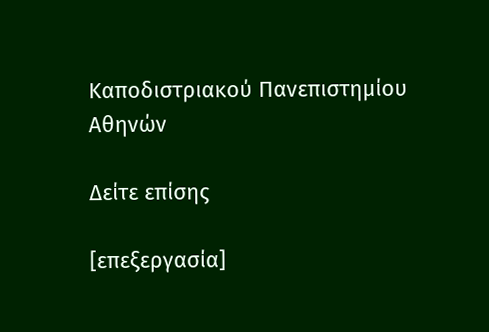Καποδιστριακού Πανεπιστημίου Αθηνών

Δείτε επίσης

[επεξεργασία]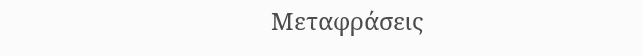Μεταφράσεις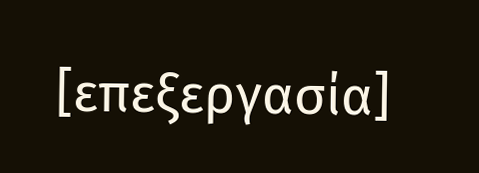[επεξεργασία]